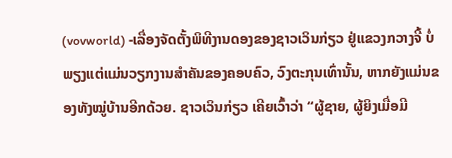(vovworld) -ເລື່ອງຈັດຕັ້ງພິທີງານດອງຂອງຊາວເວິນກ່ຽວ ຢູ່ແຂວງກວາງຈີ້ ບໍ່ພຽງແຕ່ແມ່ນວຽກງານສຳຄັນຂອງຄອບຄົວ, ວົງຕະກຸນເທົ່ານັ້ນ, ຫາກຍັງແມ່ນຂອງທັງໝູ່ບ້ານອີກດ້ວຍ. ຊາວເວິນກ່ຽວ ເຄີຍເວົ້າວ່າ “ຜູ້ຊາຍ, ຜູ້ຍິງເມື່ອມີ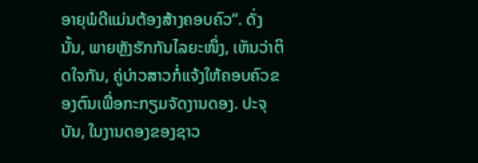ອາຍຸພໍດີແມ່ນຕ້ອງສ້າງຄອບຄົວ“. ດັ່ງນັ້ນ, ພາຍຫຼັງຮັກກັນໄລຍະໜຶ່ງ, ເຫັນວ່າຕິດໃຈກັນ, ຄູ່ບ່າວສາວກໍ່ແຈ້ງໃຫ້ຄອບຄົວຂອງຕົນເພື່ອກະກຽມຈັດງານດອງ. ປະຈຸບັນ, ໃນງານດອງຂອງຊາວ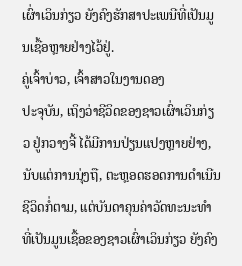ເຜົ່າເວິນກ່ຽວ ຍັງຄົງຮັກສາປະເພນີທີ່ເປັນມູນເຊື້ອຫຼາຍຢ່າງໄວ້ຢູ່.
ຄູ່ເຈົ້າບ່າວ, ເຈົ້າສາວໃນງານດອງ
ປະຈຸບັນ, ເຖິງວ່າຊີວິດຂອງຊາວເຜົ່າເວິນກ່ຽວ ຢູ່ກວາງຈີ້ ໄດ້ມີການປ່ຽນແປງຫຼາຍຢ່າງ, ນັບແຕ່ການນຸ່ງຖື, ຕະຫຼອດຮອດການດຳເນີນຊີວິດກໍ່ຕາມ, ແຕ່ບັນດາຄຸນຄ່າວັດທະນະທຳທີ່ເປັນມູນເຊື້ອຂອງຊາວເຜົ່າເວິນກ່ຽວ ຍັງຄົງ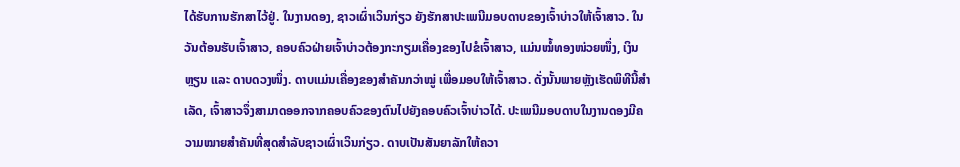ໄດ້ຮັບການຮັກສາໄວ້ຢູ່. ໃນງານດອງ, ຊາວເຜົ່າເວິນກ່ຽວ ຍັງຮັກສາປະເພນີມອບດາບຂອງເຈົ້າບ່າວໃຫ້ເຈົ້າສາວ. ໃນວັນຕ້ອນຮັບເຈົ້າສາວ, ຄອບຄົວຝ່າຍເຈົ້າບ່າວຕ້ອງກະກຽມເຄື່ອງຂອງໄປຂໍເຈົ້າສາວ, ແມ່ນໝໍ້ທອງໜ່ວຍໜຶ່ງ, ເງິນຫຼຽນ ແລະ ດາບດວງໜຶ່ງ. ດາບແມ່ນເຄື່ອງຂອງສຳຄັນກວ່າໝູ່ ເພື່ອມອບໃຫ້ເຈົ້າສາວ. ດັ່ງນັ້ນພາຍຫຼັງເຮັດພິທີນີ້ສຳເລັດ, ເຈົ້າສາວຈຶ່ງສາມາດອອກຈາກຄອບຄົວຂອງຕົນໄປຍັງຄອບຄົວເຈົ້າບ່າວໄດ້. ປະເພນີມອບດາບໃນງານດອງມີຄວາມໝາຍສຳຄັນທີ່ສຸດສຳລັບຊາວເຜົ່າເວິນກ່ຽວ. ດາບເປັນສັນຍາລັກໃຫ້ຄວາ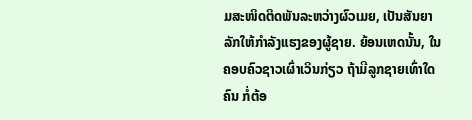ມສະໜິດຕິດພັນລະຫວ່າງຜົວເມຍ, ເປັນສັນຍາລັກໃຫ້ກຳລັງແຮງຂອງຜູ້ຊາຍ. ຍ້ອນເຫດນັ້ນ, ໃນຄອບຄົວຊາວເຜົ່າເວິນກ່ຽວ ຖ້າມີລູກຊາຍເທົ່າໃດຄົນ ກໍ່ຕ້ອ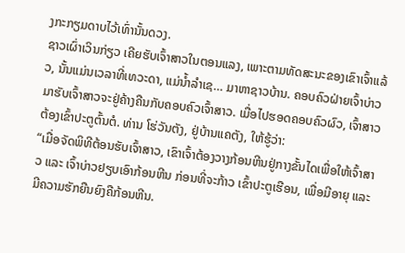ງກະກຽມດາບໄວ້ເທົ່ານັ້ນດວງ.
ຊາວເຜົ່າເວິນກ່ຽວ ເຄີຍຮັບເຈົ້າສາວໃນຕອນແລງ, ເພາະຕາມທັດສະນະຂອງເຂົາເຈົ້າແລ້ວ, ນັ້ນແມ່ນເວລາທີ່ເທວະດາ, ແມ່ນ້ຳລຳເຊ… ມາຫາຊາວບ້ານ. ຄອບຄົວຝ່າຍເຈົ້າບ່າວມາຮັບເຈົ້າສາວຈະຢູ່ຄ້າງຄືນກັບຄອບຄົວເຈົ້າສາວ. ເມື່ອໄປຮອດຄອບຄົວຜົວ, ເຈົ້າສາວຕ້ອງເຂົ້າປະຕູຕົ້ນຕໍ. ທ່ານ ໂຮ່ວັນຕັງ, ຢູ່ບ້ານແຄຕັງ, ໃຫ້ຮູ້ວ່າ:
“ເມື່ອຈັດພິທີຕ້ອນຮັບເຈົ້າສາວ, ເຂົາເຈົ້າຕ້ອງວາງກ້ອນຫີນຢູ່ກາງຂັ້ນໄດເພື່ອໃຫ້ເຈົ້າສາວ ແລະ ເຈົ້າບ່າວຢຽບເອົາກ້ອນຫີນ ກ່ອນທີ່ຈະກ້າວ ເຂົ້າປະຕູເຮືອນ, ເພື່ອມີອາຍຸ ແລະ ມີຄວາມຮັກຍືນຍົງຄືກ້ອນຫີນ.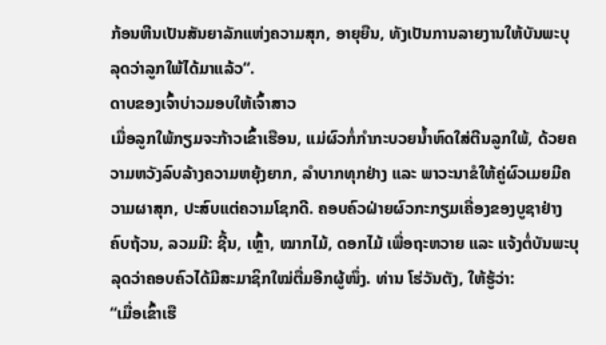ກ້ອນຫີນເປັນສັນຍາລັກແຫ່ງຄວາມສຸກ, ອາຍຸຍືນ, ທັງເປັນການລາຍງານໃຫ້ບັນພະບຸລຸດວ່າລູກໃພ້ໄດ້ມາແລ້ວ“.
ດາບຂອງເຈົ້າບ່າວມອບໃຫ້ເຈົ້າສາວ
ເມື່ອລູກໃພ້ກຽມຈະກ້າວເຂົ້າເຮືອນ, ແມ່ຜົວກໍ່ກຳກະບວຍນ້ຳຫົດໃສ່ຕີນລູກໃພ້, ດ້ວຍຄວາມຫວັງລົບລ້າງຄວາມຫຍຸ້ງຍາກ, ລຳບາກທຸກຢ່າງ ແລະ ພາວະນາຂໍໃຫ້ຄູ່ຜົວເມຍມີຄວາມຜາສຸກ, ປະສົບແຕ່ຄວາມໂຊກດີ. ຄອບຄົວຝ່າຍຜົວກະກຽມເຄື່ອງຂອງບູຊາຢ່າງຄົບຖ້ວນ, ລວມມີ: ຊີ້ນ, ເຫຼົ້າ, ໝາກໄມ້, ດອກໄມ້ ເພື່ອຖະຫວາຍ ແລະ ແຈ້ງຕໍ່ບັນພະບຸລຸດວ່າຄອບຄົວໄດ້ມີສະມາຊິກໃໝ່ຕື່ມອີກຜູ້ໜຶ່ງ. ທ່ານ ໂຮ່ວັນຕັງ, ໃຫ້ຮູ້ວ່າ:
“ເມື່ອເຂົ້າເຮື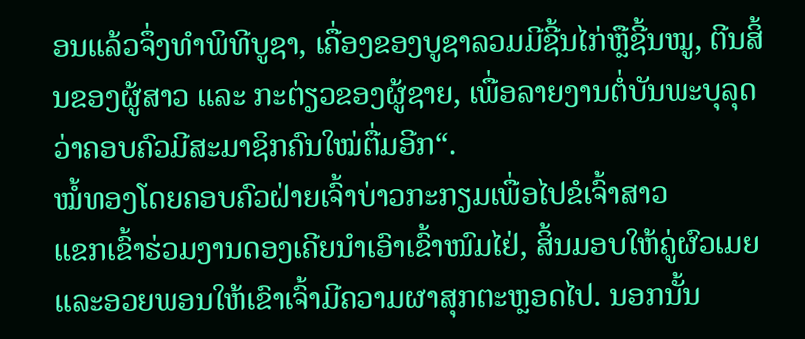ອນແລ້ວຈຶ່ງທຳພິທີບູຊາ, ເຄື່ອງຂອງບູຊາລວມມີຊີ້ນໄກ່ຫຼືຊີ້ນໝູ, ຕີນສິ້ນຂອງຜູ້ສາວ ແລະ ກະຕ່ຽວຂອງຜູ້ຊາຍ, ເພື່ອລາຍງານຕໍ່ບັນພະບຸລຸດວ່າຄອບຄົວມີສະມາຊິກຄົນໃໝ່ຕື່ມອີກ“.
ໝໍ້ທອງໂດຍຄອບຄົວຝ່າຍເຈົ້າບ່າວກະກຽມເພື່ອໄປຂໍເຈົ້າສາວ
ແຂກເຂົ້າຮ່ວມງານດອງເຄີຍນຳເອົາເຂົ້າໜົມໄຢ່, ສິ້ນມອບໃຫ້ຄູ່ຜົວເມຍແລະອວຍພອນໃຫ້ເຂົາເຈົ້າມີຄວາມຜາສຸກຕະຫຼອດໄປ. ນອກນັ້ນ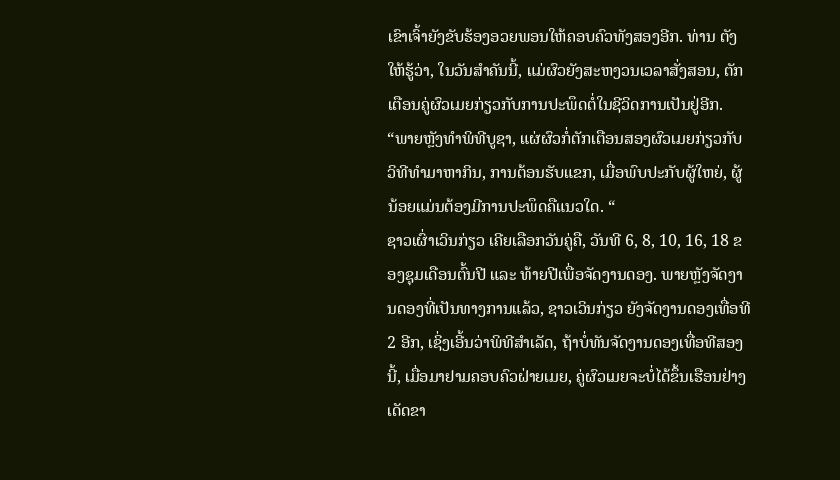ເຂົາເຈົ້າຍັງຂັບຮ້ອງອວຍພອນໃຫ້ຄອບຄົວທັງສອງອີກ. ທ່ານ ຕັງ ໃຫ້ຮູ້ວ່າ, ໃນວັນສຳຄັນນີ້, ແມ່ຜົວຍັງສະຫງວນເວລາສັ່ງສອນ, ຕັກເຕືອນຄູ່ຜົວເມຍກ່ຽວກັບການປະພຶດຕໍ່ໃນຊີວິດການເປັນຢູ່ອີກ.
“ພາຍຫຼັງທຳພິທີບູຊາ, ແຜ່ຜົວກໍ່ຕັກເຕືອນສອງຜົວເມຍກ່ຽວກັບວິທີທຳມາຫາກິນ, ການຕ້ອນຮັບແຂກ, ເມື່ອພົບປະກັບຜູ້ໃຫຍ່, ຜູ້ນ້ອຍແມ່ນຕ້ອງມີການປະພຶດຄືແນວໃດ. “
ຊາວເຜົ່າເວິນກ່ຽວ ເຄີຍເລືອກວັນຄູ່ຄື, ວັນທີ 6, 8, 10, 16, 18 ຂອງຊຸມເດືອນຕົ້ນປີ ແລະ ທ້າຍປີເພື່ອຈັດງານດອງ. ພາຍຫຼັງຈັດງານດອງທີ່ເປັນທາງການແລ້ວ, ຊາວເວິນກ່ຽວ ຍັງຈັດງານດອງເທື່ອທີ 2 ອີກ, ເຊິ່ງເອີ້ນວ່າພິທີສຳເລັດ, ຖ້າບໍ່ທັນຈັດງານດອງເທື່ອທີສອງນີ້, ເມື່ອມາຢາມຄອບຄົວຝ່າຍເມຍ, ຄູ່ຜົວເມຍຈະບໍ່ໄດ້ຂຶ້ນເຮືອນຢ່າງເດັດຂາ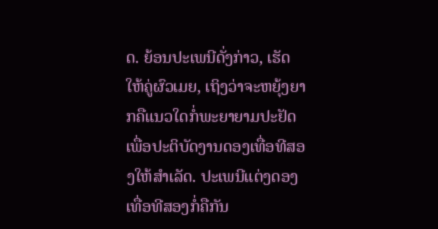ດ. ຍ້ອນປະເພນີດັ່ງກ່າວ, ເຮັດໃຫ້ຄູ່ຜົວເມຍ, ເຖິງວ່າຈະຫຍຸ້ງຍາກຄືແນວໃດກໍ່ພະຍາຍາມປະຢັດເພື່ອປະຕິບັດງານດອງເທື່ອທີສອງໃຫ້ສຳເລັດ. ປະເພນີແຕ່ງດອງເທື່ອທີສອງກໍ່ຄືກັນ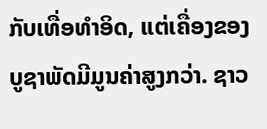ກັບເທື່ອທຳອິດ, ແຕ່ເຄື່ອງຂອງບູຊາພັດມີມູນຄ່າສູງກວ່າ. ຊາວ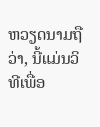ຫວຽດນາມຖືວ່າ, ນີ້ແມ່ນວິທີເພື່ອ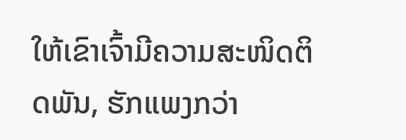ໃຫ້ເຂົາເຈົ້າມີຄວາມສະໜິດຕິດພັນ, ຮັກແພງກວ່າ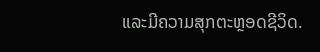ແລະມີຄວາມສຸກຕະຫຼອດຊີວິດ.